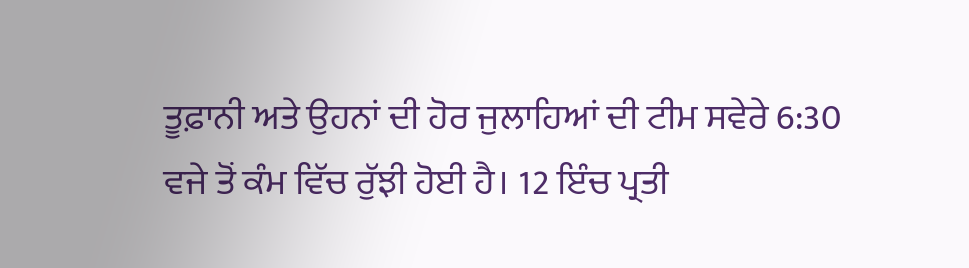ਤੂਫ਼ਾਨੀ ਅਤੇ ਉਹਨਾਂ ਦੀ ਹੋਰ ਜੁਲਾਹਿਆਂ ਦੀ ਟੀਮ ਸਵੇਰੇ 6:30 ਵਜੇ ਤੋਂ ਕੰਮ ਵਿੱਚ ਰੁੱਝੀ ਹੋਈ ਹੈ। 12 ਇੰਚ ਪ੍ਰਤੀ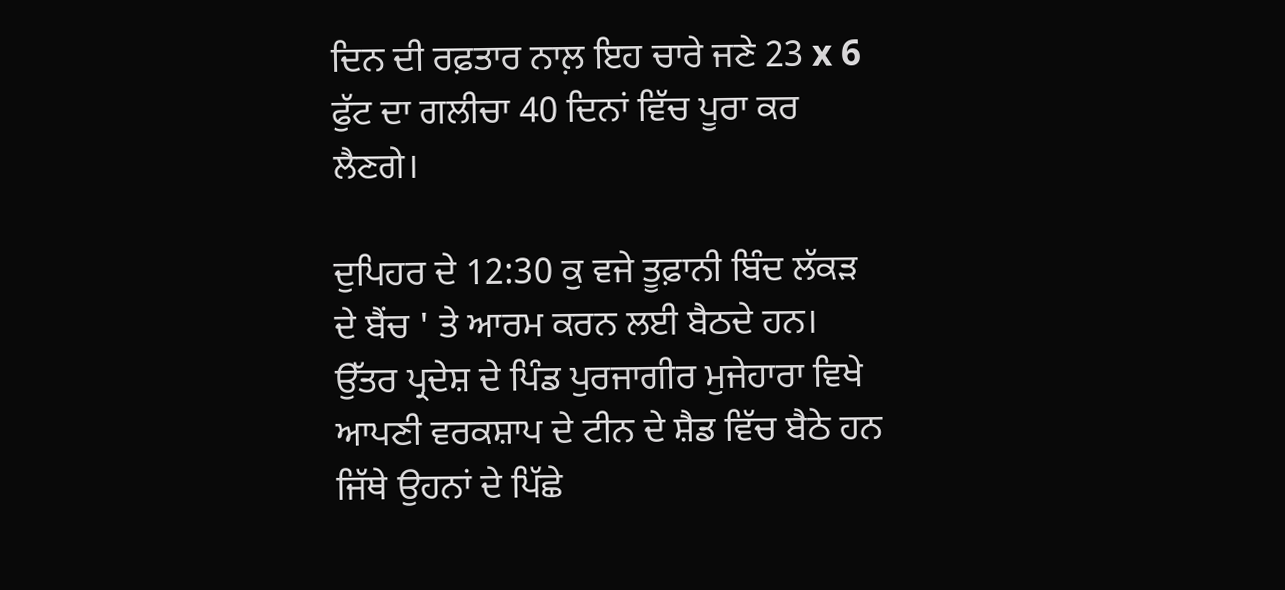ਦਿਨ ਦੀ ਰਫ਼ਤਾਰ ਨਾਲ਼ ਇਹ ਚਾਰੇ ਜਣੇ 23 x 6 ਫੁੱਟ ਦਾ ਗਲੀਚਾ 40 ਦਿਨਾਂ ਵਿੱਚ ਪੂਰਾ ਕਰ ਲੈਣਗੇ।

ਦੁਪਿਹਰ ਦੇ 12:30 ਕੁ ਵਜੇ ਤੂਫ਼ਾਨੀ ਬਿੰਦ ਲੱਕੜ ਦੇ ਬੈਂਚ ' ਤੇ ਆਰਮ ਕਰਨ ਲਈ ਬੈਠਦੇ ਹਨ। ਉੱਤਰ ਪ੍ਰਦੇਸ਼ ਦੇ ਪਿੰਡ ਪੁਰਜਾਗੀਰ ਮੁਜੇਹਾਰਾ ਵਿਖੇ ਆਪਣੀ ਵਰਕਸ਼ਾਪ ਦੇ ਟੀਨ ਦੇ ਸ਼ੈਡ ਵਿੱਚ ਬੈਠੇ ਹਨ ਜਿੱਥੇ ਉਹਨਾਂ ਦੇ ਪਿੱਛੇ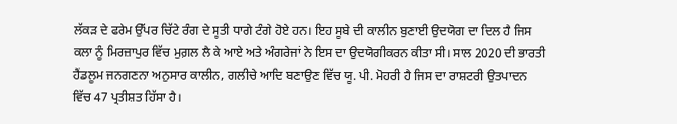ਲੱਕੜ ਦੇ ਫਰੇਮ ਉੱਪਰ ਚਿੱਟੇ ਰੰਗ ਦੇ ਸੂਤੀ ਧਾਗੇ ਟੰਗੇ ਹੋਏ ਹਨ। ਇਹ ਸੂਬੇ ਦੀ ਕਾਲੀਨ ਬੁਣਾਈ ਉਦਯੋਗ ਦਾ ਦਿਲ ਹੈ ਜਿਸ ਕਲਾ ਨੂੰ ਮਿਰਜ਼ਾਪੁਰ ਵਿੱਚ ਮੁਗ਼ਲ ਲੈ ਕੇ ਆਏ ਅਤੇ ਅੰਗਰੇਜਾਂ ਨੇ ਇਸ ਦਾ ਉਦਯੋਗੀਕਰਨ ਕੀਤਾ ਸੀ। ਸਾਲ 2020 ਦੀ ਭਾਰਤੀ ਹੈਂਡਲੂਮ ਜਨਗਣਨਾ ਅਨੁਸਾਰ ਕਾਲੀਨ, ਗਲੀਚੇ ਆਦਿ ਬਣਾਉਣ ਵਿੱਚ ਯੂ. ਪੀ. ਮੋਹਰੀ ਹੈ ਜਿਸ ਦਾ ਰਾਸ਼ਟਰੀ ਉਤਪਾਦਨ ਵਿੱਚ 47 ਪ੍ਰਤੀਸ਼ਤ ਹਿੱਸਾ ਹੈ।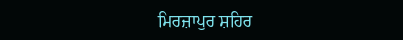ਮਿਰਜ਼ਾਪੁਰ ਸ਼ਹਿਰ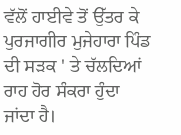ਵੱਲੋਂ ਹਾਈਵੇ ਤੋਂ ਉੱਤਰ ਕੇ ਪੁਰਜਾਗੀਰ ਮੁਜੇਹਾਰਾ ਪਿੰਡ ਦੀ ਸੜਕ ' ਤੇ ਚੱਲਦਿਆਂ ਰਾਹ ਹੋਰ ਸੰਕਰਾ ਹੁੰਦਾ ਜਾਂਦਾ ਹੈ।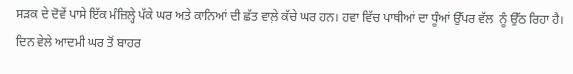ਸੜਕ ਦੇ ਦੋਵੇਂ ਪਾਸੇ ਇੱਕ ਮੰਜ਼ਿਲ੍ਹੇ ਪੱਕੇ ਘਰ ਅਤੇ ਕਾਨਿਆਂ ਦੀ ਛੱਤ ਵਾਲ਼ੇ ਕੱਚੇ ਘਰ ਹਨ। ਹਵਾ ਵਿੱਚ ਪਾਥੀਆਂ ਦਾ ਧੂੰਆਂ ਉੱਪਰ ਵੱਲ  ਨੂੰ ਉੱਠ ਰਿਹਾ ਹੈ। ਦਿਨ ਵੇਲੇ ਆਦਮੀ ਘਰ ਤੋਂ ਬਾਹਰ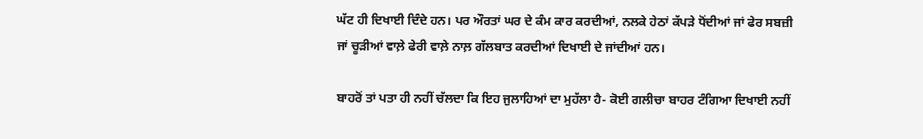ਘੱਟ ਹੀ ਦਿਖਾਈ ਦਿੰਦੇ ਹਨ। ਪਰ ਔਰਤਾਂ ਘਰ ਦੇ ਕੰਮ ਕਾਰ ਕਰਦੀਆਂ, ਨਲਕੇ ਹੇਠਾਂ ਕੱਪੜੇ ਧੋਂਦੀਆਂ ਜਾਂ ਫੇਰ ਸਬਜ਼ੀ ਜਾਂ ਚੂੜੀਆਂ ਵਾਲ਼ੇ ਫੇਰੀ ਵਾਲ਼ੇ ਨਾਲ਼ ਗੱਲਬਾਤ ਕਰਦੀਆਂ ਦਿਖਾਈ ਦੇ ਜਾਂਦੀਆਂ ਹਨ।

ਬਾਹਰੋਂ ਤਾਂ ਪਤਾ ਹੀ ਨਹੀਂ ਚੱਲਦਾ ਕਿ ਇਹ ਜੁਲਾਹਿਆਂ ਦਾ ਮੁਹੱਲਾ ਹੈ- ਕੋਈ ਗਲੀਚਾ ਬਾਹਰ ਟੰਗਿਆ ਦਿਖਾਈ ਨਹੀਂ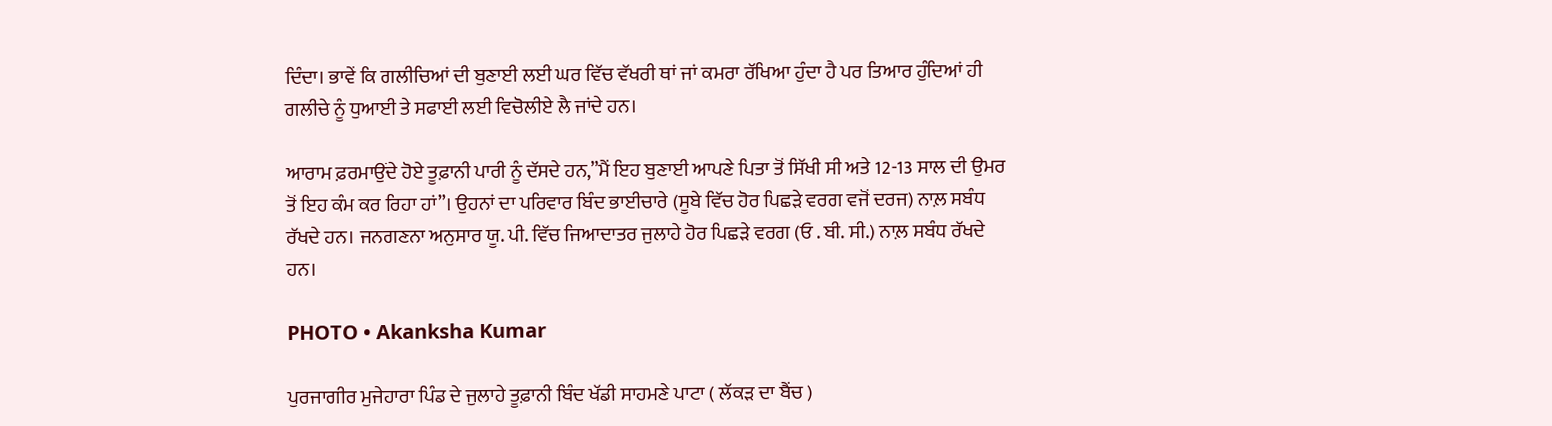ਦਿੰਦਾ। ਭਾਵੇਂ ਕਿ ਗਲੀਚਿਆਂ ਦੀ ਬੁਣਾਈ ਲਈ ਘਰ ਵਿੱਚ ਵੱਖਰੀ ਥਾਂ ਜਾਂ ਕਮਰਾ ਰੱਖਿਆ ਹੁੰਦਾ ਹੈ ਪਰ ਤਿਆਰ ਹੁੰਦਿਆਂ ਹੀ ਗਲੀਚੇ ਨੂੰ ਧੁਆਈ ਤੇ ਸਫਾਈ ਲਈ ਵਿਚੋਲੀਏ ਲੈ ਜਾਂਦੇ ਹਨ।

ਆਰਾਮ ਫ਼ਰਮਾਉਂਦੇ ਹੋਏ ਤੂਫ਼ਾਨੀ ਪਾਰੀ ਨੂੰ ਦੱਸਦੇ ਹਨ,”ਮੈਂ ਇਹ ਬੁਣਾਈ ਆਪਣੇ ਪਿਤਾ ਤੋਂ ਸਿੱਖੀ ਸੀ ਅਤੇ 12-13 ਸਾਲ ਦੀ ਉਮਰ ਤੋਂ ਇਹ ਕੰਮ ਕਰ ਰਿਹਾ ਹਾਂ”। ਉਹਨਾਂ ਦਾ ਪਰਿਵਾਰ ਬਿੰਦ ਭਾਈਚਾਰੇ (ਸੂਬੇ ਵਿੱਚ ਹੋਰ ਪਿਛੜੇ ਵਰਗ ਵਜੋਂ ਦਰਜ) ਨਾਲ਼ ਸਬੰਧ ਰੱਖਦੇ ਹਨ। ਜਨਗਣਨਾ ਅਨੁਸਾਰ ਯੂ. ਪੀ. ਵਿੱਚ ਜਿਆਦਾਤਰ ਜੁਲਾਹੇ ਹੋਰ ਪਿਛੜੇ ਵਰਗ (ਓ . ਬੀ. ਸੀ.) ਨਾਲ਼ ਸਬੰਧ ਰੱਖਦੇ ਹਨ।

PHOTO • Akanksha Kumar

ਪੁਰਜਾਗੀਰ ਮੁਜੇਹਾਰਾ ਪਿੰਡ ਦੇ ਜੁਲਾਹੇ ਤੂਫ਼ਾਨੀ ਬਿੰਦ ਖੱਡੀ ਸਾਹਮਣੇ ਪਾਟਾ ( ਲੱਕੜ ਦਾ ਬੈਂਚ )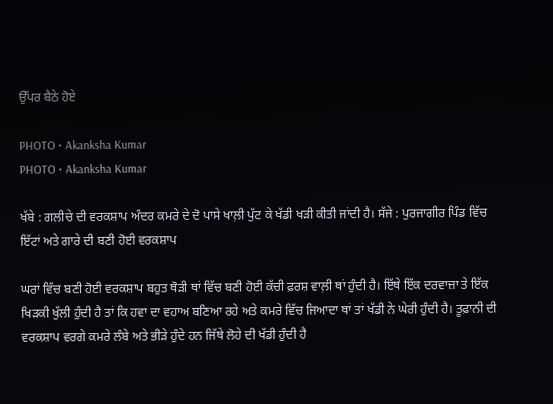ਉੱਪਰ ਬੈਠੇ ਹੋਏ

PHOTO • Akanksha Kumar
PHOTO • Akanksha Kumar

ਖੱਬੇ : ਗਲੀਚੇ ਦੀ ਵਰਕਸ਼ਾਪ ਅੰਦਰ ਕਮਰੇ ਦੇ ਦੋ ਪਾਸੇ ਖਾਲ਼ੀ ਪੁੱਟ ਕੇ ਖੱਡੀ ਖੜੀ ਕੀਤੀ ਜਾਂਦੀ ਹੈ। ਸੱਜੇ : ਪੁਰਜਾਗੀਰ ਪਿੰਡ ਵਿੱਚ ਇੱਟਾਂ ਅਤੇ ਗਾਰੇ ਦੀ ਬਣੀ ਹੋਈ ਵਰਕਸ਼ਾਪ

ਘਰਾਂ ਵਿੱਚ ਬਣੀ ਹੋਈ ਵਰਕਸ਼ਾਪ ਬਹੁਤ ਥੋੜੀ ਥਾਂ ਵਿੱਚ ਬਣੀ ਹੋਈ ਕੱਚੀ ਫ਼ਰਸ਼ ਵਾਲ਼ੀ ਥਾਂ ਹੁੰਦੀ ਹੈ। ਇੱਥੇ ਇੱਕ ਦਰਵਾਜ਼ਾ ਤੇ ਇੱਕ ਖਿੜਕੀ ਖੁੱਲੀ ਹੁੰਦੀ ਹੈ ਤਾਂ ਕਿ ਹਵਾ ਦਾ ਵਹਾਅ ਬਣਿਆ ਰਹੇ ਅਤੇ ਕਮਰੇ ਵਿੱਚ ਜਿਆਦਾ ਥਾਂ ਤਾਂ ਖੱਡੀ ਨੇ ਘੇਰੀ ਹੁੰਦੀ ਹੈ। ਤੂਫ਼ਾਨੀ ਦੀ ਵਰਕਸ਼ਾਪ ਵਰਗੇ ਕਮਰੇ ਲੰਬੇ ਅਤੇ ਭੀੜੇ ਹੁੰਦੇ ਹਨ ਜਿੱਥੇ ਲੋਹੇ ਦੀ ਖੱਡੀ ਹੁੰਦੀ ਹੈ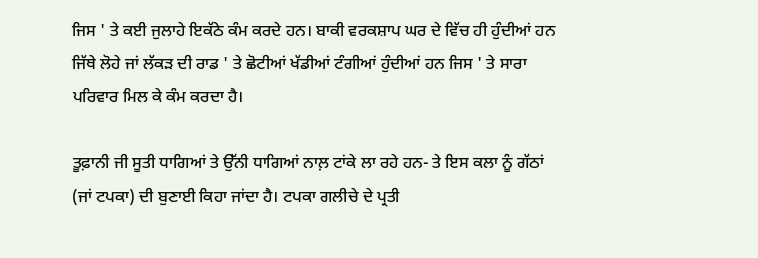ਜਿਸ ' ਤੇ ਕਈ ਜੁਲਾਹੇ ਇਕੱਠੇ ਕੰਮ ਕਰਦੇ ਹਨ। ਬਾਕੀ ਵਰਕਸ਼ਾਪ ਘਰ ਦੇ ਵਿੱਚ ਹੀ ਹੁੰਦੀਆਂ ਹਨ ਜਿੱਥੇ ਲੋਹੇ ਜਾਂ ਲੱਕੜ ਦੀ ਰਾਡ ' ਤੇ ਛੋਟੀਆਂ ਖੱਡੀਆਂ ਟੰਗੀਆਂ ਹੁੰਦੀਆਂ ਹਨ ਜਿਸ ' ਤੇ ਸਾਰਾ ਪਰਿਵਾਰ ਮਿਲ ਕੇ ਕੰਮ ਕਰਦਾ ਹੈ।

ਤੂਫ਼ਾਨੀ ਜੀ ਸੂਤੀ ਧਾਗਿਆਂ ਤੇ ਉੱਨੀ ਧਾਗਿਆਂ ਨਾਲ਼ ਟਾਂਕੇ ਲਾ ਰਹੇ ਹਨ- ਤੇ ਇਸ ਕਲਾ ਨੂੰ ਗੱਠਾਂ (ਜਾਂ ਟਪਕਾ) ਦੀ ਬੁਣਾਈ ਕਿਹਾ ਜਾਂਦਾ ਹੈ। ਟਪਕਾ ਗਲੀਚੇ ਦੇ ਪ੍ਰਤੀ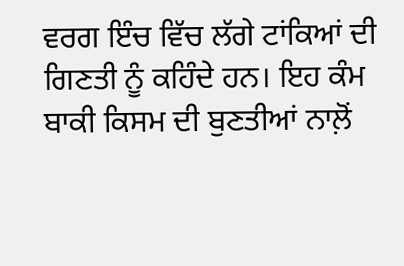ਵਰਗ ਇੰਚ ਵਿੱਚ ਲੱਗੇ ਟਾਂਕਿਆਂ ਦੀ ਗਿਣਤੀ ਨੂੰ ਕਹਿੰਦੇ ਹਨ। ਇਹ ਕੰਮ ਬਾਕੀ ਕਿਸਮ ਦੀ ਬੁਣਤੀਆਂ ਨਾਲ਼ੋਂ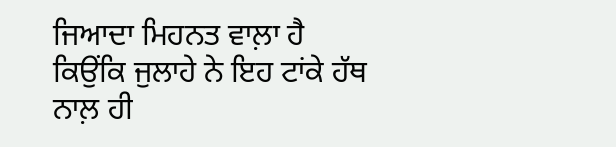ਜਿਆਦਾ ਮਿਹਨਤ ਵਾਲ਼ਾ ਹੈ ਕਿਉਂਕਿ ਜੁਲਾਹੇ ਨੇ ਇਹ ਟਾਂਕੇ ਹੱਥ ਨਾਲ਼ ਹੀ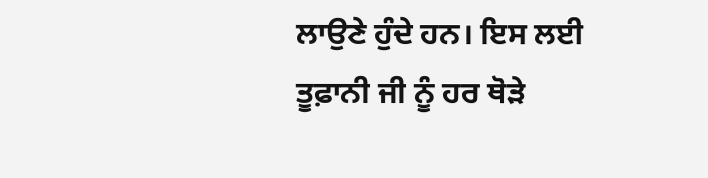ਲਾਉਣੇ ਹੁੰਦੇ ਹਨ। ਇਸ ਲਈ ਤੂਫ਼ਾਨੀ ਜੀ ਨੂੰ ਹਰ ਥੋੜੇ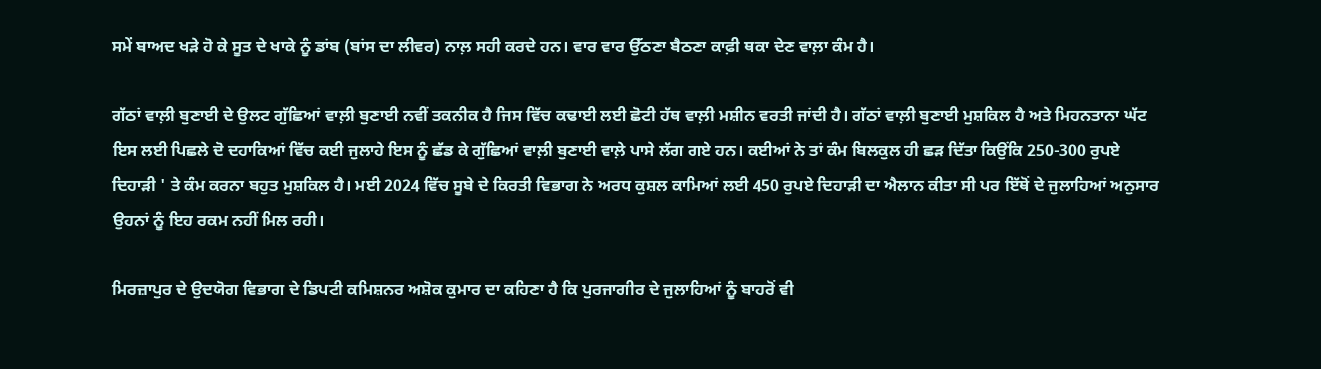ਸਮੇਂ ਬਾਅਦ ਖੜੇ ਹੋ ਕੇ ਸੂਤ ਦੇ ਖਾਕੇ ਨੂੰ ਡਾਂਬ (ਬਾਂਸ ਦਾ ਲੀਵਰ) ਨਾਲ਼ ਸਹੀ ਕਰਦੇ ਹਨ। ਵਾਰ ਵਾਰ ਉੱਠਣਾ ਬੈਠਣਾ ਕਾਫ਼ੀ ਥਕਾ ਦੇਣ ਵਾਲ਼ਾ ਕੰਮ ਹੈ।

ਗੱਠਾਂ ਵਾਲ਼ੀ ਬੁਣਾਈ ਦੇ ਉਲਟ ਗੁੱਛਿਆਂ ਵਾਲ਼ੀ ਬੁਣਾਈ ਨਵੀਂ ਤਕਨੀਕ ਹੈ ਜਿਸ ਵਿੱਚ ਕਢਾਈ ਲਈ ਛੋਟੀ ਹੱਥ ਵਾਲ਼ੀ ਮਸ਼ੀਨ ਵਰਤੀ ਜਾਂਦੀ ਹੈ। ਗੱਠਾਂ ਵਾਲ਼ੀ ਬੁਣਾਈ ਮੁਸ਼ਕਿਲ ਹੈ ਅਤੇ ਮਿਹਨਤਾਨਾ ਘੱਟ ਇਸ ਲਈ ਪਿਛਲੇ ਦੋ ਦਹਾਕਿਆਂ ਵਿੱਚ ਕਈ ਜੁਲਾਹੇ ਇਸ ਨੂੰ ਛੱਡ ਕੇ ਗੁੱਛਿਆਂ ਵਾਲ਼ੀ ਬੁਣਾਈ ਵਾਲ਼ੇ ਪਾਸੇ ਲੱਗ ਗਏ ਹਨ। ਕਈਆਂ ਨੇ ਤਾਂ ਕੰਮ ਬਿਲਕੁਲ ਹੀ ਛੜ ਦਿੱਤਾ ਕਿਉਂਕਿ 250-300 ਰੁਪਏ ਦਿਹਾੜੀ ' ਤੇ ਕੰਮ ਕਰਨਾ ਬਹੁਤ ਮੁਸ਼ਕਿਲ ਹੈ। ਮਈ 2024 ਵਿੱਚ ਸੂਬੇ ਦੇ ਕਿਰਤੀ ਵਿਭਾਗ ਨੇ ਅਰਧ ਕੁਸ਼ਲ ਕਾਮਿਆਂ ਲਈ 450 ਰੁਪਏ ਦਿਹਾੜੀ ਦਾ ਐਲਾਨ ਕੀਤਾ ਸੀ ਪਰ ਇੱਥੋਂ ਦੇ ਜੁਲਾਹਿਆਂ ਅਨੁਸਾਰ ਉਹਨਾਂ ਨੂੰ ਇਹ ਰਕਮ ਨਹੀਂ ਮਿਲ ਰਹੀ।

ਮਿਰਜ਼ਾਪੁਰ ਦੇ ਉਦਯੋਗ ਵਿਭਾਗ ਦੇ ਡਿਪਟੀ ਕਮਿਸ਼ਨਰ ਅਸ਼ੋਕ ਕੁਮਾਰ ਦਾ ਕਹਿਣਾ ਹੈ ਕਿ ਪੁਰਜਾਗੀਰ ਦੇ ਜੁਲਾਹਿਆਂ ਨੂੰ ਬਾਹਰੋਂ ਵੀ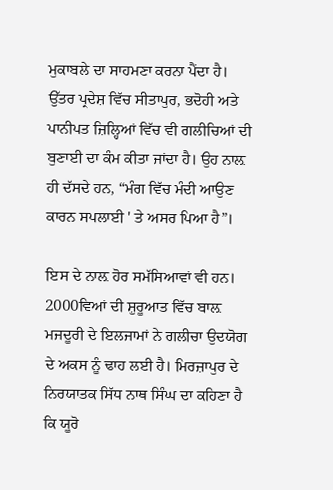ਮੁਕਾਬਲੇ ਦਾ ਸਾਹਮਣਾ ਕਰਨਾ ਪੈਂਦਾ ਹੈ। ਉੱਤਰ ਪ੍ਰਦੇਸ਼ ਵਿੱਚ ਸੀਤਾਪੁਰ, ਭਦੋਹੀ ਅਤੇ ਪਾਨੀਪਤ ਜ਼ਿਲ੍ਹਿਆਂ ਵਿੱਚ ਵੀ ਗਲੀਚਿਆਂ ਦੀ ਬੁਣਾਈ ਦਾ ਕੰਮ ਕੀਤਾ ਜਾਂਦਾ ਹੈ। ਉਹ ਨਾਲ਼ ਹੀ ਦੱਸਦੇ ਹਨ, “ਮੰਗ ਵਿੱਚ ਮੰਦੀ ਆਉਣ ਕਾਰਨ ਸਪਲਾਈ ' ਤੇ ਅਸਰ ਪਿਆ ਹੈ”।

ਇਸ ਦੇ ਨਾਲ਼ ਹੋਰ ਸਮੱਸਿਆਵਾਂ ਵੀ ਹਨ। 2000ਵਿਆਂ ਦੀ ਸ਼ੁਰੂਆਤ ਵਿੱਚ ਬਾਲ਼ ਮਜਦੂਰੀ ਦੇ ਇਲਜਾਮਾਂ ਨੇ ਗਲੀਚਾ ਉਦਯੋਗ ਦੇ ਅਕਸ ਨੂੰ ਢਾਹ ਲਈ ਹੈ। ਮਿਰਜ਼ਾਪੁਰ ਦੇ ਨਿਰਯਾਤਕ ਸਿੱਧ ਨਾਥ ਸਿੰਘ ਦਾ ਕਹਿਣਾ ਹੈ ਕਿ ਯੂਰੋ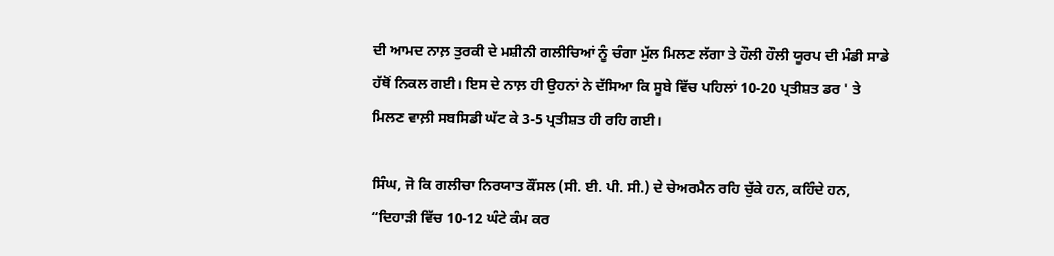ਦੀ ਆਮਦ ਨਾਲ਼ ਤੁਰਕੀ ਦੇ ਮਸ਼ੀਨੀ ਗਲੀਚਿਆਂ ਨੂੰ ਚੰਗਾ ਮੁੱਲ ਮਿਲਣ ਲੱਗਾ ਤੇ ਹੌਲੀ ਹੌਲੀ ਯੂਰਪ ਦੀ ਮੰਡੀ ਸਾਡੇ ਹੱਥੋਂ ਨਿਕਲ ਗਈ। ਇਸ ਦੇ ਨਾਲ਼ ਹੀ ਉਹਨਾਂ ਨੇ ਦੱਸਿਆ ਕਿ ਸੂਬੇ ਵਿੱਚ ਪਹਿਲਾਂ 10-20 ਪ੍ਰਤੀਸ਼ਤ ਡਰ ' ਤੇ ਮਿਲਣ ਵਾਲ਼ੀ ਸਬਸਿਡੀ ਘੱਟ ਕੇ 3-5 ਪ੍ਰਤੀਸ਼ਤ ਹੀ ਰਹਿ ਗਈ।

ਸਿੰਘ, ਜੋ ਕਿ ਗਲੀਚਾ ਨਿਰਯਾਤ ਕੌਂਸਲ (ਸੀ. ਈ. ਪੀ. ਸੀ.) ਦੇ ਚੇਅਰਮੈਨ ਰਹਿ ਚੁੱਕੇ ਹਨ, ਕਹਿੰਦੇ ਹਨ, “ਦਿਹਾੜੀ ਵਿੱਚ 10-12 ਘੰਟੇ ਕੰਮ ਕਰ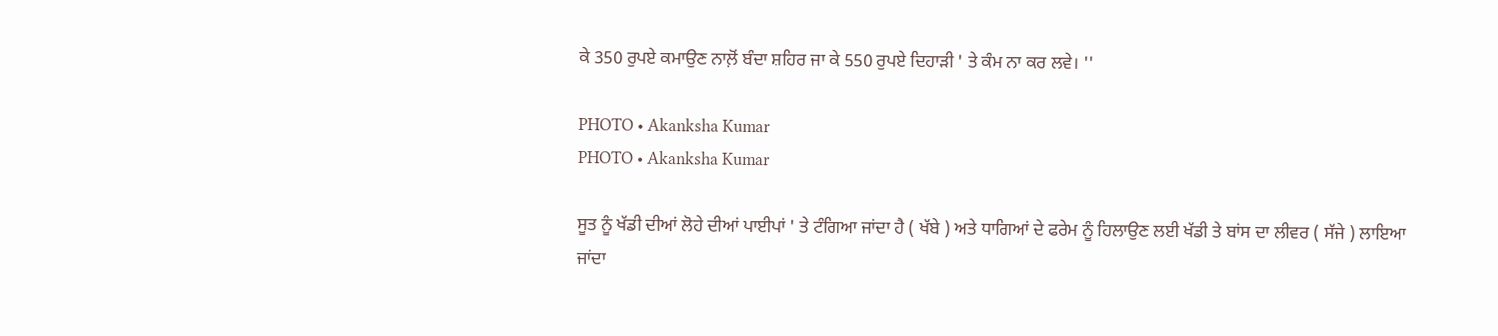ਕੇ 350 ਰੁਪਏ ਕਮਾਉਣ ਨਾਲ਼ੋਂ ਬੰਦਾ ਸ਼ਹਿਰ ਜਾ ਕੇ 550 ਰੁਪਏ ਦਿਹਾੜੀ ' ਤੇ ਕੰਮ ਨਾ ਕਰ ਲਵੇ। ''

PHOTO • Akanksha Kumar
PHOTO • Akanksha Kumar

ਸੂਤ ਨੂੰ ਖੱਡੀ ਦੀਆਂ ਲੋਹੇ ਦੀਆਂ ਪਾਈਪਾਂ ' ਤੇ ਟੰਗਿਆ ਜਾਂਦਾ ਹੈ ( ਖੱਬੇ ) ਅਤੇ ਧਾਗਿਆਂ ਦੇ ਫਰੇਮ ਨੂੰ ਹਿਲਾਉਣ ਲਈ ਖੱਡੀ ਤੇ ਬਾਂਸ ਦਾ ਲੀਵਰ ( ਸੱਜੇ ) ਲਾਇਆ ਜਾਂਦਾ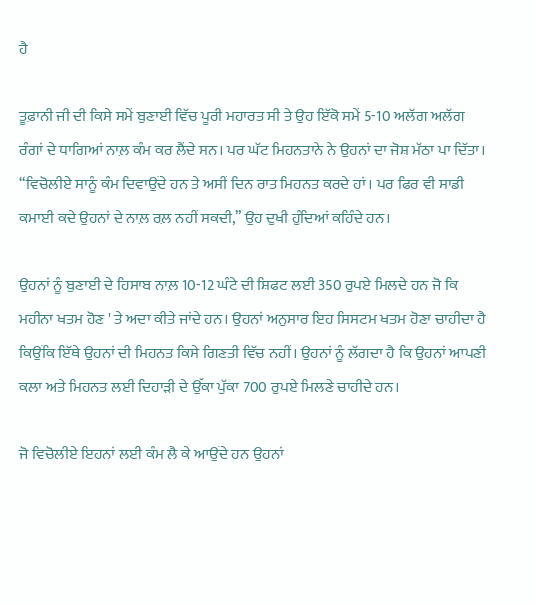ਹੈ

ਤੂਫ਼ਾਨੀ ਜੀ ਦੀ ਕਿਸੇ ਸਮੇਂ ਬੁਣਾਈ ਵਿੱਚ ਪੂਰੀ ਮਹਾਰਤ ਸੀ ਤੇ ਉਹ ਇੱਕੋ ਸਮੇਂ 5-10 ਅਲੱਗ ਅਲੱਗ ਰੰਗਾਂ ਦੇ ਧਾਗਿਆਂ ਨਾਲ਼ ਕੰਮ ਕਰ ਲੈਂਦੇ ਸਨ। ਪਰ ਘੱਟ ਮਿਹਨਤਾਨੇ ਨੇ ਉਹਨਾਂ ਦਾ ਜੋਸ਼ ਮੱਠਾ ਪਾ ਦਿੱਤਾ। “ਵਿਚੋਲੀਏ ਸਾਨੂੰ ਕੰਮ ਦਿਵਾਉਂਦੇ ਹਨ ਤੇ ਅਸੀਂ ਦਿਨ ਰਾਤ ਮਿਹਨਤ ਕਰਦੇ ਹਾਂ। ਪਰ ਫਿਰ ਵੀ ਸਾਡੀ ਕਮਾਈ ਕਦੇ ਉਹਨਾਂ ਦੇ ਨਾਲ਼ ਰਲ਼ ਨਹੀਂ ਸਕਦੀ,” ਉਹ ਦੁਖੀ ਹੁੰਦਿਆਂ ਕਹਿੰਦੇ ਹਨ।

ਉਹਨਾਂ ਨੂੰ ਬੁਣਾਈ ਦੇ ਹਿਸਾਬ ਨਾਲ਼ 10-12 ਘੰਟੇ ਦੀ ਸ਼ਿਫਟ ਲਈ 350 ਰੁਪਏ ਮਿਲਦੇ ਹਨ ਜੋ ਕਿ ਮਹੀਨਾ ਖਤਮ ਹੋਣ ' ਤੇ ਅਦਾ ਕੀਤੇ ਜਾਂਦੇ ਹਨ। ਉਹਨਾਂ ਅਨੁਸਾਰ ਇਹ ਸਿਸਟਮ ਖਤਮ ਹੋਣਾ ਚਾਹੀਦਾ ਹੈ ਕਿਉਂਕਿ ਇੱਥੇ ਉਹਨਾਂ ਦੀ ਮਿਹਨਤ ਕਿਸੇ ਗਿਣਤੀ ਵਿੱਚ ਨਹੀਂ। ਉਹਨਾਂ ਨੂੰ ਲੱਗਦਾ ਹੈ ਕਿ ਉਹਨਾਂ ਆਪਣੀ ਕਲਾ ਅਤੇ ਮਿਹਨਤ ਲਈ ਦਿਹਾੜੀ ਦੇ ਉੱਕਾ ਪੁੱਕਾ 700 ਰੁਪਏ ਮਿਲਣੇ ਚਾਹੀਦੇ ਹਨ।

ਜੋ ਵਿਚੋਲੀਏ ਇਹਨਾਂ ਲਈ ਕੰਮ ਲੈ ਕੇ ਆਉਂਦੇ ਹਨ ਉਹਨਾਂ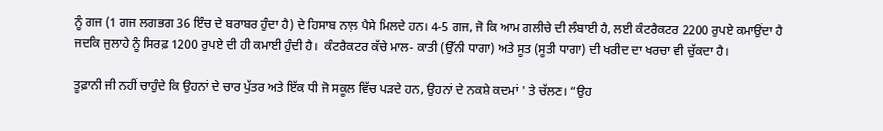ਨੂੰ ਗਜ (1 ਗਜ ਲਗਭਗ 36 ਇੰਚ ਦੇ ਬਰਾਬਰ ਹੁੰਦਾ ਹੈ) ਦੇ ਹਿਸਾਬ ਨਾਲ਼ ਪੈਸੇ ਮਿਲਦੇ ਹਨ। 4-5 ਗਜ, ਜੋ ਕਿ ਆਮ ਗਲੀਚੇ ਦੀ ਲੰਬਾਈ ਹੈ, ਲਈ ਕੰਟਰੈਕਟਰ 2200 ਰੁਪਏ ਕਮਾਉਂਦਾ ਹੈ ਜਦਕਿ ਜੁਲਾਹੇ ਨੂੰ ਸਿਰਫ਼ 1200 ਰੁਪਏ ਦੀ ਹੀ ਕਮਾਈ ਹੁੰਦੀ ਹੈ।  ਕੰਟਰੈਕਟਰ ਕੱਚੇ ਮਾਲ- ਕਾਤੀ (ਉੱਨੀ ਧਾਗਾ) ਅਤੇ ਸੂਤ (ਸੂਤੀ ਧਾਗਾ) ਦੀ ਖਰੀਦ ਦਾ ਖਰਚਾ ਵੀ ਚੁੱਕਦਾ ਹੈ।

ਤੂਫ਼ਾਨੀ ਜੀ ਨਹੀਂ ਚਾਹੁੰਦੇ ਕਿ ਉਹਨਾਂ ਦੇ ਚਾਰ ਪੁੱਤਰ ਅਤੇ ਇੱਕ ਧੀ ਜੋ ਸਕੂਲ ਵਿੱਚ ਪੜਦੇ ਹਨ, ਉਹਨਾਂ ਦੇ ਨਕਸ਼ੇ ਕਦਮਾਂ ' ਤੇ ਚੱਲਣ। “ਉਹ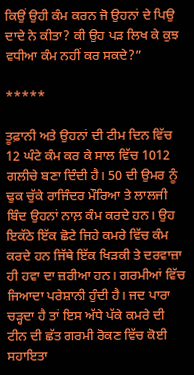ਕਿਉਂ ਉਹੀ ਕੰਮ ਕਰਨ ਜੋ ਉਹਨਾਂ ਦੇ ਪਿਉ ਦਾਦੇ ਨੇ ਕੀਤਾ? ਕੀ ਉਹ ਪੜ ਲਿਖ ਕੇ ਕੁਝ ਵਧੀਆ ਕੰਮ ਨਹੀਂ ਕਰ ਸਕਦੇ?”

*****

ਤੂਫ਼ਾਨੀ ਅਤੇ ਉਹਨਾਂ ਦੀ ਟੀਮ ਦਿਨ ਵਿੱਚ 12 ਘੰਟੇ ਕੰਮ ਕਰ ਕੇ ਸਾਲ ਵਿੱਚ 1012 ਗਲੀਚੇ ਬਣਾ ਦਿੰਦੀ ਹੈ। 50 ਦੀ ਉਮਰ ਨੂੰ ਢੁਕ ਚੁੱਕੇ ਰਾਜਿੰਦਰ ਮੌਰਿਆ ਤੇ ਲਾਲਜੀ ਬਿੰਦ ਉਹਨਾਂ ਨਾਲ਼ ਕੰਮ ਕਰਦੇ ਹਨ। ਉਹ ਇਕੱਠੇ ਇੱਕ ਛੋਟੇ ਜਿਹੇ ਕਮਰੇ ਵਿੱਚ ਕੰਮ ਕਰਦੇ ਹਨ ਜਿੱਥੇ ਇੱਕ ਖਿੜਕੀ ਤੇ ਦਰਵਾਜ਼ਾ ਹੀ ਹਵਾ ਦਾ ਜ਼ਰੀਆ ਹਨ। ਗਰਮੀਆਂ ਵਿੱਚ ਜਿਆਦਾ ਪਰੇਸ਼ਾਨੀ ਹੁੰਦੀ ਹੈ। ਜਦ ਪਾਰਾ ਚੜ੍ਹਦਾ ਹੈ ਤਾਂ ਇਸ ਅੱਧੇ ਪੱਕੇ ਕਮਰੇ ਦੀ ਟੀਨ ਦੀ ਛੱਤ ਗਰਮੀ ਰੋਕਣ ਵਿੱਚ ਕੋਈ ਸਹਾਇਤਾ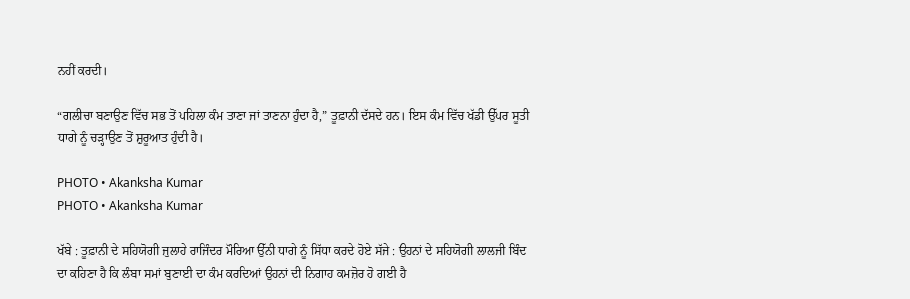ਨਹੀਂ ਕਰਦੀ।

“ਗਲੀਚਾ ਬਣਾਉਣ ਵਿੱਚ ਸਭ ਤੋਂ ਪਹਿਲਾ ਕੰਮ ਤਾਣਾ ਜਾਂ ਤਾਣਨਾ ਹੁੰਦਾ ਹੈ,” ਤੂਫ਼ਾਨੀ ਦੱਸਦੇ ਹਨ। ਇਸ ਕੰਮ ਵਿੱਚ ਖੱਡੀ ਉੱਪਰ ਸੂਤੀ ਧਾਗੇ ਨੂੰ ਚੜ੍ਹਾਉਣ ਤੋਂ ਸ਼ੁਰੂਆਤ ਹੁੰਦੀ ਹੈ।

PHOTO • Akanksha Kumar
PHOTO • Akanksha Kumar

ਖੱਬੇ : ਤੂਫ਼ਾਨੀ ਦੇ ਸਹਿਯੋਗੀ ਜੁਲਾਹੇ ਰਾਜਿੰਦਰ ਮੌਰਿਆ ਉੱਨੀ ਧਾਗੇ ਨੂੰ ਸਿੱਧਾ ਕਰਦੇ ਹੋਏ ਸੱਜੇ : ਉਹਨਾਂ ਦੇ ਸਹਿਯੋਗੀ ਲਾਲਜੀ ਬਿੰਦ ਦਾ ਕਹਿਣਾ ਹੈ ਕਿ ਲੰਬਾ ਸਮਾਂ ਬੁਣਾਈ ਦਾ ਕੰਮ ਕਰਦਿਆਂ ਉਹਨਾਂ ਦੀ ਨਿਗਾਹ ਕਮਜ਼ੋਰ ਹੋ ਗਈ ਹੈ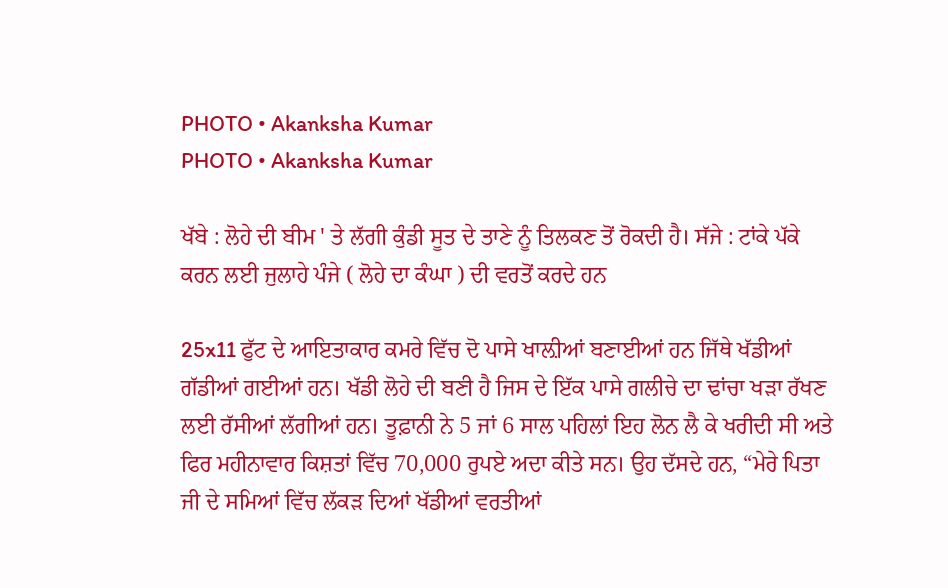PHOTO • Akanksha Kumar
PHOTO • Akanksha Kumar

ਖੱਬੇ : ਲੋਹੇ ਦੀ ਬੀਮ ' ਤੇ ਲੱਗੀ ਕੁੰਡੀ ਸੂਤ ਦੇ ਤਾਣੇ ਨੂੰ ਤਿਲਕਣ ਤੋਂ ਰੋਕਦੀ ਹੈ। ਸੱਜੇ : ਟਾਂਕੇ ਪੱਕੇ ਕਰਨ ਲਈ ਜੁਲਾਹੇ ਪੰਜੇ ( ਲੋਹੇ ਦਾ ਕੰਘਾ ) ਦੀ ਵਰਤੋਂ ਕਰਦੇ ਹਨ

25x11 ਫੁੱਟ ਦੇ ਆਇਤਾਕਾਰ ਕਮਰੇ ਵਿੱਚ ਦੋ ਪਾਸੇ ਖਾਲ਼ੀਆਂ ਬਣਾਈਆਂ ਹਨ ਜਿੱਥੇ ਖੱਡੀਆਂ ਗੱਡੀਆਂ ਗਈਆਂ ਹਨ। ਖੱਡੀ ਲੋਹੇ ਦੀ ਬਣੀ ਹੈ ਜਿਸ ਦੇ ਇੱਕ ਪਾਸੇ ਗਲੀਚੇ ਦਾ ਢਾਂਚਾ ਖੜਾ ਰੱਖਣ ਲਈ ਰੱਸੀਆਂ ਲੱਗੀਆਂ ਹਨ। ਤੂਫ਼ਾਨੀ ਨੇ 5 ਜਾਂ 6 ਸਾਲ ਪਹਿਲਾਂ ਇਹ ਲੋਨ ਲੈ ਕੇ ਖਰੀਦੀ ਸੀ ਅਤੇ ਫਿਰ ਮਹੀਨਾਵਾਰ ਕਿਸ਼ਤਾਂ ਵਿੱਚ 70,000 ਰੁਪਏ ਅਦਾ ਕੀਤੇ ਸਨ। ਉਹ ਦੱਸਦੇ ਹਨ, “ਮੇਰੇ ਪਿਤਾ ਜੀ ਦੇ ਸਮਿਆਂ ਵਿੱਚ ਲੱਕੜ ਦਿਆਂ ਖੱਡੀਆਂ ਵਰਤੀਆਂ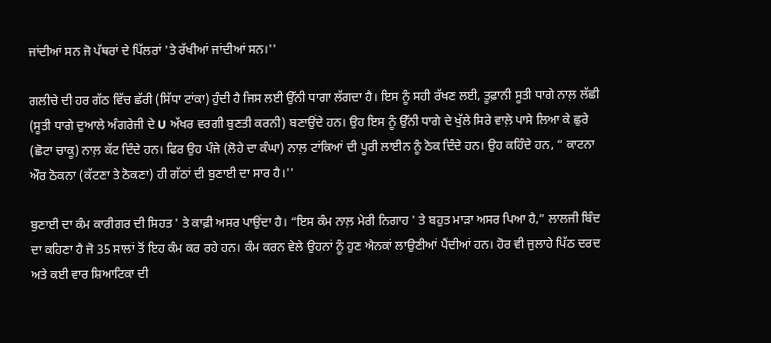ਜਾਂਦੀਆਂ ਸਨ ਜੋ ਪੱਥਰਾਂ ਦੇ ਪਿੱਲਰਾਂ 'ਤੇ ਰੱਖੀਆਂ ਜਾਂਦੀਆਂ ਸਨ।''

ਗਲੀਚੇ ਦੀ ਹਰ ਗੱਠ ਵਿੱਚ ਛੱਰੀ (ਸਿੱਧਾ ਟਾਂਕਾ) ਹੁੰਦੀ ਹੈ ਜਿਸ ਲਈ ਉੱਨੀ ਧਾਗਾ ਲੱਗਦਾ ਹੈ। ਇਸ ਨੂੰ ਸਹੀ ਰੱਖਣ ਲਈ, ਤੂਫ਼ਾਨੀ ਸੂਤੀ ਧਾਗੇ ਨਾਲ਼ ਲੱਛੀ (ਸੂਤੀ ਧਾਗੇ ਦੁਆਲੇ ਅੰਗਰੇਜੀ ਦੇ U ਅੱਖਰ ਵਰਗੀ ਬੁਣਤੀ ਕਰਨੀ) ਬਣਾਉਂਦੇ ਹਨ। ਉਹ ਇਸ ਨੂੰ ਉੱਨੀ ਧਾਗੇ ਦੇ ਖੁੱਲੇ ਸਿਰੇ ਵਾਲ਼ੇ ਪਾਸੇ ਲਿਆ ਕੇ ਛੁਰੇ (ਛੋਟਾ ਚਾਕੂ) ਨਾਲ਼ ਕੱਟ ਦਿੰਦੇ ਹਨ। ਫਿਰ ਉਹ ਪੰਜੇ (ਲੋਹੇ ਦਾ ਕੰਘਾ) ਨਾਲ਼ ਟਾਂਕਿਆਂ ਦੀ ਪੂਰੀ ਲਾਈਨ ਨੂੰ ਠੋਕ ਦਿੰਦੇ ਹਨ। ਉਹ ਕਹਿੰਦੇ ਹਨ, “ ਕਾਟਨਾ ਔਰ ਠੋਕਨਾ (ਕੱਟਣਾ ਤੇ ਠੋਕਣਾ) ਹੀ ਗੱਠਾਂ ਦੀ ਬੁਣਾਈ ਦਾ ਸਾਰ ਹੈ।''

ਬੁਣਾਈ ਦਾ ਕੰਮ ਕਾਰੀਗਰ ਦੀ ਸਿਹਤ ' ਤੇ ਕਾਫ਼ੀ ਅਸਰ ਪਾਉਂਦਾ ਹੈ। “ਇਸ ਕੰਮ ਨਾਲ਼ ਮੇਰੀ ਨਿਗਾਹ ' ਤੇ ਬਹੁਤ ਮਾੜਾ ਅਸਰ ਪਿਆ ਹੈ,” ਲਾਲਜੀ ਬਿੰਦ ਦਾ ਕਹਿਣਾ ਹੈ ਜੋ 35 ਸਾਲਾਂ ਤੋਂ ਇਹ ਕੰਮ ਕਰ ਰਹੇ ਹਨ। ਕੰਮ ਕਰਨ ਵੇਲੇ ਉਹਨਾਂ ਨੂੰ ਹੁਣ ਐਨਕਾਂ ਲਾਉਣੀਆਂ ਪੈਂਦੀਆਂ ਹਨ। ਹੋਰ ਵੀ ਜੁਲਾਹੇ ਪਿੱਠ ਦਰਦ ਅਤੇ ਕਈ ਵਾਰ ਸ਼ਿਆਟਿਕਾ ਦੀ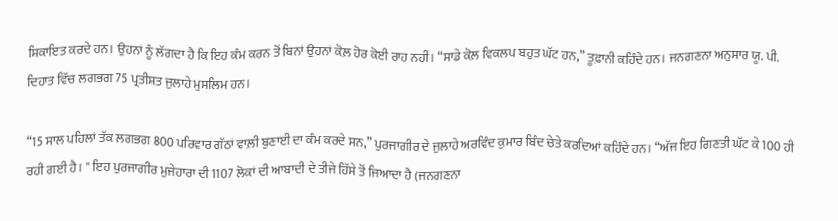ਸ਼ਿਕਾਇਤ ਕਰਦੇ ਹਨ। ਉਹਨਾਂ ਨੂੰ ਲੱਗਦਾ ਹੈ ਕਿ ਇਹ ਕੰਮ ਕਰਨ ਤੋਂ ਬਿਨਾਂ ਉਹਨਾਂ ਕੋਲ਼ ਹੋਰ ਕੋਈ ਰਾਹ ਨਹੀਂ। “ਸਾਡੇ ਕੋਲ਼ ਵਿਕਲਪ ਬਹੁਤ ਘੱਟ ਹਨ,” ਤੂਫ਼ਾਨੀ ਕਹਿੰਦੇ ਹਨ। ਜਨਗਣਨਾ ਅਨੁਸਾਰ ਯੂ. ਪੀ. ਦਿਹਾਤ ਵਿੱਚ ਲਗਭਗ 75 ਪ੍ਰਤੀਸ਼ਤ ਜੁਲਾਹੇ ਮੁਸਲਿਮ ਹਨ।

“15 ਸਾਲ ਪਹਿਲਾਂ ਤੱਕ ਲਗਭਗ 800 ਪਰਿਵਾਰ ਗੱਠਾਂ ਵਾਲ਼ੀ ਬੁਣਾਈ ਦਾ ਕੰਮ ਕਰਦੇ ਸਨ,” ਪੁਰਜਾਗੀਰ ਦੇ ਜੁਲਾਹੇ ਅਰਵਿੰਦ ਕੁਮਾਰ ਬਿੰਦ ਚੇਤੇ ਕਰਦਿਆਂ ਕਹਿੰਦੇ ਹਨ। “ਅੱਜ ਇਹ ਗਿਣਤੀ ਘੱਟ ਕੇ 100 ਹੀ ਰਹੀ ਗਈ ਹੈ। '' ਇਹ ਪੁਰਜਾਗੀਰ ਮੁਜੇਹਾਰਾ ਦੀ 1107 ਲੋਕਾਂ ਦੀ ਆਬਾਦੀ ਦੇ ਤੀਜੇ ਹਿੱਸੇ ਤੋਂ ਜਿਆਦਾ ਹੈ (ਜਨਗਣਨਾ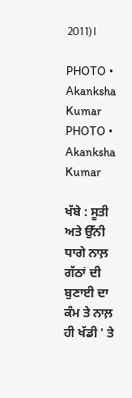2011)।

PHOTO • Akanksha Kumar
PHOTO • Akanksha Kumar

ਖੱਬੇ : ਸੂਤੀ ਅਤੇ ਉੱਨੀ ਧਾਗੇ ਨਾਲ਼ ਗੱਠਾਂ ਦੀ ਬੁਣਾਈ ਦਾ ਕੰਮ ਤੇ ਨਾਲ਼ ਹੀ ਖੱਡੀ ' ਤੇ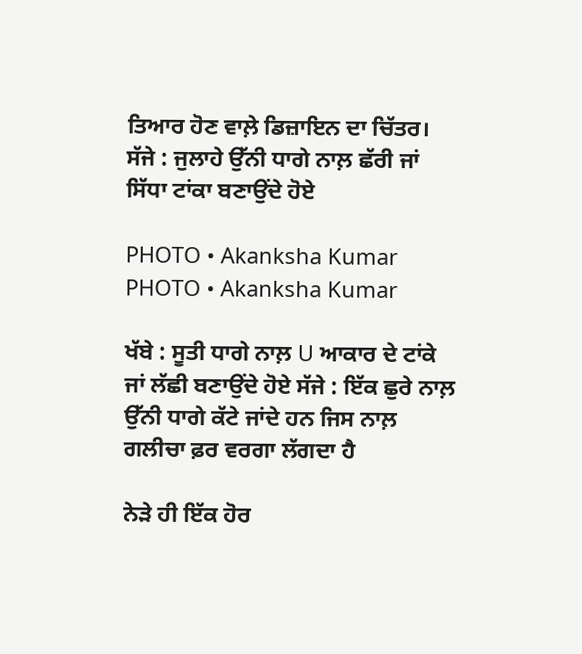ਤਿਆਰ ਹੋਣ ਵਾਲ਼ੇ ਡਿਜ਼ਾਇਨ ਦਾ ਚਿੱਤਰ। ਸੱਜੇ : ਜੁਲਾਹੇ ਉੱਨੀ ਧਾਗੇ ਨਾਲ਼ ਛੱਰੀ ਜਾਂ ਸਿੱਧਾ ਟਾਂਕਾ ਬਣਾਉਂਦੇ ਹੋਏ

PHOTO • Akanksha Kumar
PHOTO • Akanksha Kumar

ਖੱਬੇ : ਸੂਤੀ ਧਾਗੇ ਨਾਲ਼ U ਆਕਾਰ ਦੇ ਟਾਂਕੇ ਜਾਂ ਲੱਛੀ ਬਣਾਉਂਦੇ ਹੋਏ ਸੱਜੇ : ਇੱਕ ਛੁਰੇ ਨਾਲ਼ ਉੱਨੀ ਧਾਗੇ ਕੱਟੇ ਜਾਂਦੇ ਹਨ ਜਿਸ ਨਾਲ਼ ਗਲੀਚਾ ਫ਼ਰ ਵਰਗਾ ਲੱਗਦਾ ਹੈ

ਨੇੜੇ ਹੀ ਇੱਕ ਹੋਰ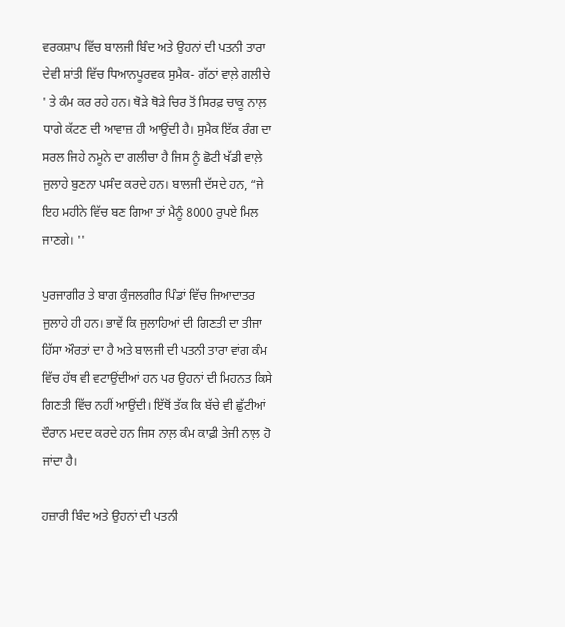ਵਰਕਸ਼ਾਪ ਵਿੱਚ ਬਾਲਜੀ ਬਿੰਦ ਅਤੇ ਉਹਨਾਂ ਦੀ ਪਤਨੀ ਤਾਰਾ ਦੇਵੀ ਸ਼ਾਂਤੀ ਵਿੱਚ ਧਿਆਨਪੂਰਵਕ ਸੁਮੈਕ- ਗੱਠਾਂ ਵਾਲ਼ੇ ਗਲੀਚੇ ' ਤੇ ਕੰਮ ਕਰ ਰਹੇ ਹਨ। ਥੋੜੇ ਥੋੜੇ ਚਿਰ ਤੋਂ ਸਿਰਫ਼ ਚਾਕੂ ਨਾਲ਼ ਧਾਗੇ ਕੱਟਣ ਦੀ ਆਵਾਜ਼ ਹੀ ਆਉਂਦੀ ਹੈ। ਸੁਮੈਕ ਇੱਕ ਰੰਗ ਦਾ ਸਰਲ ਜਿਹੇ ਨਮੂਨੇ ਦਾ ਗਲੀਚਾ ਹੈ ਜਿਸ ਨੂੰ ਛੋਟੀ ਖੱਡੀ ਵਾਲ਼ੇ ਜੁਲਾਹੇ ਬੁਣਨਾ ਪਸੰਦ ਕਰਦੇ ਹਨ। ਬਾਲਜੀ ਦੱਸਦੇ ਹਨ, “ਜੇ ਇਹ ਮਹੀਨੇ ਵਿੱਚ ਬਣ ਗਿਆ ਤਾਂ ਮੈਨੂੰ 8000 ਰੁਪਏ ਮਿਲ ਜਾਣਗੇ। ''

ਪੁਰਜਾਗੀਰ ਤੇ ਬਾਗ ਕੁੰਜਲਗੀਰ ਪਿੰਡਾਂ ਵਿੱਚ ਜਿਆਦਾਤਰ ਜੁਲਾਹੇ ਹੀ ਹਨ। ਭਾਵੇਂ ਕਿ ਜੁਲਾਹਿਆਂ ਦੀ ਗਿਣਤੀ ਦਾ ਤੀਜਾ ਹਿੱਸਾ ਔਰਤਾਂ ਦਾ ਹੈ ਅਤੇ ਬਾਲਜੀ ਦੀ ਪਤਨੀ ਤਾਰਾ ਵਾਂਗ ਕੰਮ ਵਿੱਚ ਹੱਥ ਵੀ ਵਟਾਉਂਦੀਆਂ ਹਨ ਪਰ ਉਹਨਾਂ ਦੀ ਮਿਹਨਤ ਕਿਸੇ ਗਿਣਤੀ ਵਿੱਚ ਨਹੀਂ ਆਉਂਦੀ। ਇੱਥੋਂ ਤੱਕ ਕਿ ਬੱਚੇ ਵੀ ਛੁੱਟੀਆਂ ਦੌਰਾਨ ਮਦਦ ਕਰਦੇ ਹਨ ਜਿਸ ਨਾਲ਼ ਕੰਮ ਕਾਫ਼ੀ ਤੇਜੀ ਨਾਲ਼ ਹੋ ਜਾਂਦਾ ਹੈ।

ਹਜ਼ਾਰੀ ਬਿੰਦ ਅਤੇ ਉਹਨਾਂ ਦੀ ਪਤਨੀ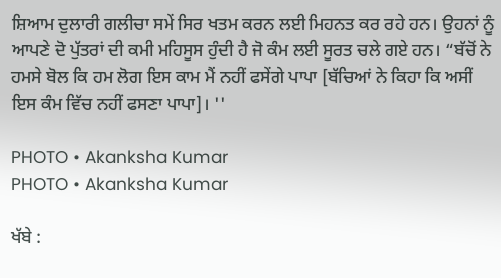ਸ਼ਿਆਮ ਦੁਲਾਰੀ ਗਲੀਚਾ ਸਮੇਂ ਸਿਰ ਖਤਮ ਕਰਨ ਲਈ ਮਿਹਨਤ ਕਰ ਰਹੇ ਹਨ। ਉਹਨਾਂ ਨੂੰ ਆਪਣੇ ਦੋ ਪੁੱਤਰਾਂ ਦੀ ਕਮੀ ਮਹਿਸੂਸ ਹੁੰਦੀ ਹੈ ਜੋ ਕੰਮ ਲਈ ਸੂਰਤ ਚਲੇ ਗਏ ਹਨ। “ਬੱਚੋਂ ਨੇ ਹਮਸੇ ਬੋਲ ਕਿ ਹਮ ਲੋਗ ਇਸ ਕਾਮ ਮੈਂ ਨਹੀਂ ਫਸੇਂਗੇ ਪਾਪਾ [ਬੱਚਿਆਂ ਨੇ ਕਿਹਾ ਕਿ ਅਸੀਂ ਇਸ ਕੰਮ ਵਿੱਚ ਨਹੀਂ ਫਸਣਾ ਪਾਪਾ]। ''

PHOTO • Akanksha Kumar
PHOTO • Akanksha Kumar

ਖੱਬੇ :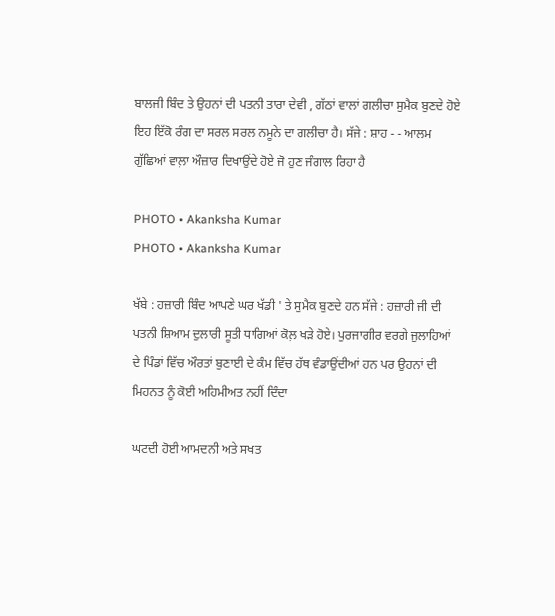ਬਾਲਜੀ ਬਿੰਦ ਤੇ ਉਹਨਾਂ ਦੀ ਪਤਨੀ ਤਾਰਾ ਦੇਵੀ , ਗੱਠਾਂ ਵਾਲਾਂ ਗਲੀਚਾ ਸੁਮੈਕ ਬੁਣਦੇ ਹੋਏ ਇਹ ਇੱਕੋ ਰੰਗ ਦਾ ਸਰਲ ਸਰਲ ਨਮੂਨੇ ਦਾ ਗਲੀਚਾ ਹੈ। ਸੱਜੇ : ਸ਼ਾਹ - - ਆਲਮ ਗੁੱਛਿਆਂ ਵਾਲ਼ਾ ਔਜ਼ਾਰ ਦਿਖਾਉਂਦੇ ਹੋਏ ਜੋ ਹੁਣ ਜੰਗਾਲ ਰਿਹਾ ਹੈ

PHOTO • Akanksha Kumar
PHOTO • Akanksha Kumar

ਖੱਬੇ : ਹਜ਼ਾਰੀ ਬਿੰਦ ਆਪਣੇ ਘਰ ਖੱਡੀ ' ਤੇ ਸੁਮੈਕ ਬੁਣਦੇ ਹਨ ਸੱਜੇ : ਹਜ਼ਾਰੀ ਜੀ ਦੀ ਪਤਨੀ ਸ਼ਿਆਮ ਦੁਲਾਰੀ ਸੂਤੀ ਧਾਗਿਆਂ ਕੋਲ਼ ਖੜੇ ਹੋਏ। ਪੁਰਜਾਗੀਰ ਵਰਗੇ ਜੁਲਾਹਿਆਂ ਦੇ ਪਿੰਡਾਂ ਵਿੱਚ ਔਰਤਾਂ ਬੁਣਾਈ ਦੇ ਕੰਮ ਵਿੱਚ ਹੱਥ ਵੰਡਾਉਂਦੀਆਂ ਹਨ ਪਰ ਉਹਨਾਂ ਦੀ ਮਿਹਨਤ ਨੂੰ ਕੋਈ ਅਹਿਮੀਅਤ ਨਹੀਂ ਦਿੰਦਾ

ਘਟਦੀ ਹੋਈ ਆਮਦਨੀ ਅਤੇ ਸਖਤ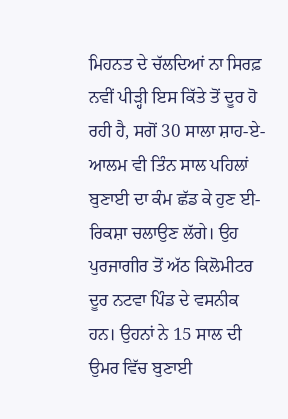ਮਿਹਨਤ ਦੇ ਚੱਲਦਿਆਂ ਨਾ ਸਿਰਫ਼ ਨਵੀਂ ਪੀੜ੍ਹੀ ਇਸ ਕਿੱਤੇ ਤੋਂ ਦੂਰ ਹੋ ਰਹੀ ਹੈ, ਸਗੋਂ 30 ਸਾਲਾ ਸ਼ਾਹ-ਏ-ਆਲਮ ਵੀ ਤਿੰਨ ਸਾਲ ਪਹਿਲਾਂ ਬੁਣਾਈ ਦਾ ਕੰਮ ਛੱਡ ਕੇ ਹੁਣ ਈ-ਰਿਕਸ਼ਾ ਚਲਾਉਣ ਲੱਗੇ। ਉਹ ਪੁਰਜਾਗੀਰ ਤੋਂ ਅੱਠ ਕਿਲੋਮੀਟਰ ਦੂਰ ਨਟਵਾ ਪਿੰਡ ਦੇ ਵਸਨੀਕ ਹਨ। ਉਹਨਾਂ ਨੇ 15 ਸਾਲ ਦੀ ਉਮਰ ਵਿੱਚ ਬੁਣਾਈ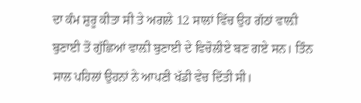ਦਾ ਕੰਮ ਸ਼ੁਰੂ ਕੀਤਾ ਸੀ ਤੇ ਅਗਲੇ 12 ਸਾਲਾਂ ਵਿੱਚ ਉਹ ਗੱਠਾਂ ਵਾਲ਼ੀ ਬੁਣਾਈ ਤੋਂ ਗੁੱਛਿਆਂ ਵਾਲ਼ੀ ਬੁਣਾਈ ਦੇ ਵਿਚੋਲੀਏ ਬਣ ਗਏ ਸਨ। ਤਿੰਨ ਸਾਲ ਪਹਿਲਾਂ ਉਹਨਾਂ ਨੇ ਆਪਣੀ ਖੱਡੀ ਵੇਚ ਦਿੱਤੀ ਸੀ।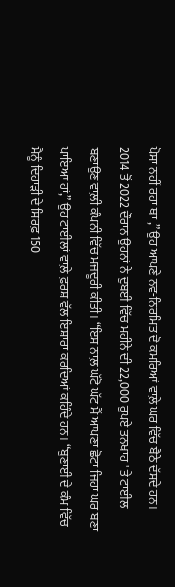ਪੋਸਾ ਨਹੀਂ ਰਹਾ ਥਾ ,” ਉਹ ਆਪਣੇ ਨਵ-ਨਿਰਮਿਤ ਦੋ ਕਮਰਿਆਂ ਵਾਲ਼ੇ ਘਰ ਵਿੱਚ ਬੈਠੇ ਦੱਸਦੇ ਹਨ। 2014 ਤੋਂ 2022 ਦੌਰਾਨ ਉਹਨਾਂ ਨੇ ਦੁਬਈ ਵਿੱਚ ਮਹੀਨੇ ਦੀ 22,000 ਰੁਪਏ ਤਨਖਾਹ ' ਤੇ ਟਾਈਲ ਬਣਾਉਣ ਵਾਲ਼ੀ ਕੰਪਨੀ ਵਿੱਚ ਮਜਦੂਰੀ ਕੀਤੀ। “ਇਸ ਨਾਲ਼ ਘੱਟੋ ਘੱਟ ਮੈਂ ਆਪਣਾ ਛੋਟਾ ਜਿਹਾ ਘਰ ਬਣਾ ਪਾਇਆ ਹਾਂ,” ਉਹ ਟਾਈਲਾਂ ਵਾਲ਼ੇ ਫ਼ਰਸ਼ ਵੱਲ ਇਸ਼ਾਰਾ ਕਰਦਿਆਂ ਕਹਿੰਦੇ ਹਨ। “ਬੁਣਾਈ ਦੇ ਕੰਮ ਵਿੱਚ ਮੈਨੂੰ ਦਿਹਾੜੀ ਦੇ ਸਿਰਫ਼ 150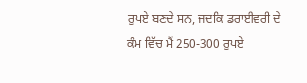ਰੁਪਏ ਬਣਦੇ ਸਨ, ਜਦਕਿ ਡਰਾਈਵਰੀ ਦੇ ਕੰਮ ਵਿੱਚ ਮੈਂ 250-300 ਰੁਪਏ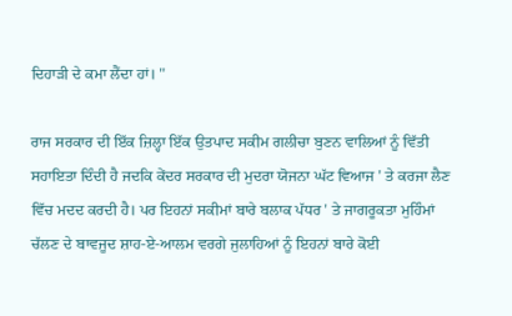ਦਿਹਾੜੀ ਦੇ ਕਮਾ ਲੈਂਦਾ ਹਾਂ। ''

ਰਾਜ ਸਰਕਾਰ ਦੀ ਇੱਕ ਜ਼ਿਲ੍ਹਾ ਇੱਕ ਉਤਪਾਦ ਸਕੀਮ ਗਲੀਚਾ ਬੁਣਨ ਵਾਲਿਆਂ ਨੂੰ ਵਿੱਤੀ ਸਹਾਇਤਾ ਦਿੰਦੀ ਹੈ ਜਦਕਿ ਕੇਂਦਰ ਸਰਕਾਰ ਦੀ ਮੁਦਰਾ ਯੋਜਨਾ ਘੱਟ ਵਿਆਜ ' ਤੇ ਕਰਜਾ ਲੈਣ ਵਿੱਚ ਮਦਦ ਕਰਦੀ ਹੈ। ਪਰ ਇਹਨਾਂ ਸਕੀਮਾਂ ਬਾਰੇ ਬਲਾਕ ਪੱਧਰ ' ਤੇ ਜਾਗਰੂਕਤਾ ਮੁਹਿੰਮਾਂ ਚੱਲਣ ਦੇ ਬਾਵਜੂਦ ਸ਼ਾਹ-ਏ-ਆਲਮ ਵਰਗੇ ਜੁਲਾਹਿਆਂ ਨੂੰ ਇਹਨਾਂ ਬਾਰੇ ਕੋਈ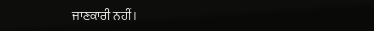ਜਾਣਕਾਰੀ ਨਹੀਂ।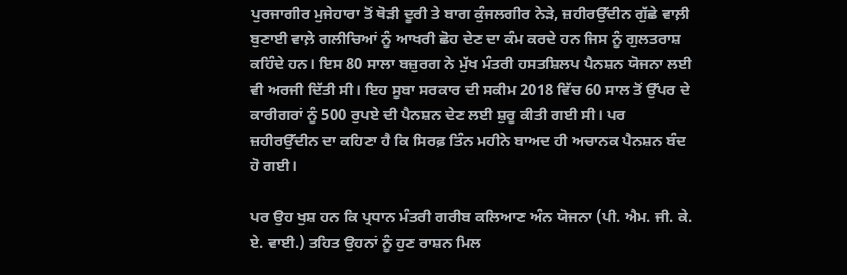ਪੁਰਜਾਗੀਰ ਮੁਜੇਹਾਰਾ ਤੋਂ ਥੋੜੀ ਦੂਰੀ ਤੇ ਬਾਗ ਕੁੰਜਲਗੀਰ ਨੇੜੇ, ਜ਼ਹੀਰਉੱਦੀਨ ਗੁੱਛੇ ਵਾਲ਼ੀ ਬੁਣਾਈ ਵਾਲ਼ੇ ਗਲੀਚਿਆਂ ਨੂੰ ਆਖਰੀ ਛੋਹ ਦੇਣ ਦਾ ਕੰਮ ਕਰਦੇ ਹਨ ਜਿਸ ਨੂੰ ਗੁਲਤਰਾਸ਼ ਕਹਿੰਦੇ ਹਨ। ਇਸ 80 ਸਾਲਾ ਬਜ਼ੁਰਗ ਨੇ ਮੁੱਖ ਮੰਤਰੀ ਹਸਤਸ਼ਿਲਪ ਪੈਨਸ਼ਨ ਯੋਜਨਾ ਲਈ ਵੀ ਅਰਜੀ ਦਿੱਤੀ ਸੀ। ਇਹ ਸੂਬਾ ਸਰਕਾਰ ਦੀ ਸਕੀਮ 2018 ਵਿੱਚ 60 ਸਾਲ ਤੋਂ ਉੱਪਰ ਦੇ ਕਾਰੀਗਰਾਂ ਨੂੰ 500 ਰੁਪਏ ਦੀ ਪੈਨਸ਼ਨ ਦੇਣ ਲਈ ਸ਼ੁਰੂ ਕੀਤੀ ਗਈ ਸੀ। ਪਰ ਜ਼ਹੀਰਉੱਦੀਨ ਦਾ ਕਹਿਣਾ ਹੈ ਕਿ ਸਿਰਫ਼ ਤਿੰਨ ਮਹੀਨੇ ਬਾਅਦ ਹੀ ਅਚਾਨਕ ਪੈਨਸ਼ਨ ਬੰਦ ਹੋ ਗਈ।

ਪਰ ਉਹ ਖੁਸ਼ ਹਨ ਕਿ ਪ੍ਰਧਾਨ ਮੰਤਰੀ ਗਰੀਬ ਕਲਿਆਣ ਅੰਨ ਯੋਜਨਾ (ਪੀ. ਐਮ. ਜੀ. ਕੇ. ਏ. ਵਾਈ.) ਤਹਿਤ ਉਹਨਾਂ ਨੂੰ ਹੁਣ ਰਾਸ਼ਨ ਮਿਲ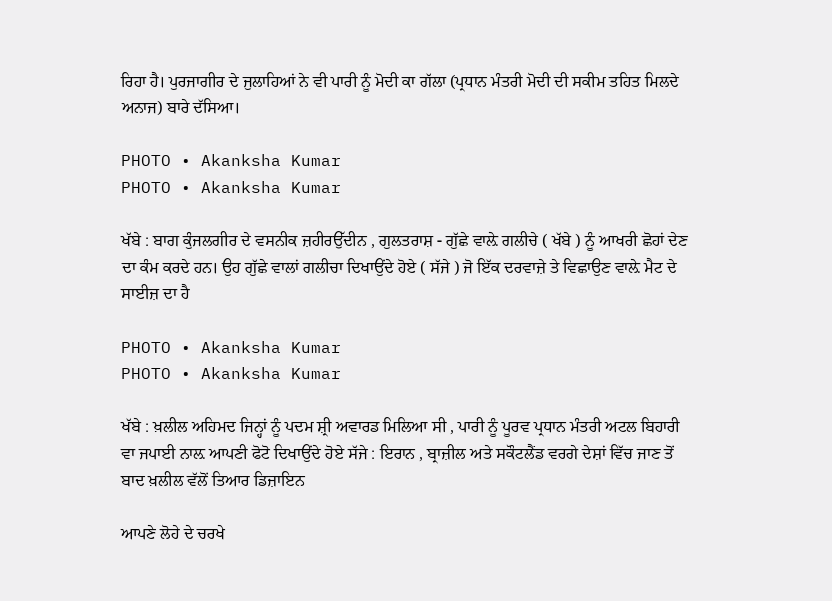ਰਿਹਾ ਹੈ। ਪੁਰਜਾਗੀਰ ਦੇ ਜੁਲਾਹਿਆਂ ਨੇ ਵੀ ਪਾਰੀ ਨੂੰ ਮੋਦੀ ਕਾ ਗੱਲਾ (ਪ੍ਰਧਾਨ ਮੰਤਰੀ ਮੋਦੀ ਦੀ ਸਕੀਮ ਤਹਿਤ ਮਿਲਦੇ ਅਨਾਜ) ਬਾਰੇ ਦੱਸਿਆ।

PHOTO • Akanksha Kumar
PHOTO • Akanksha Kumar

ਖੱਬੇ : ਬਾਗ ਕੁੰਜਲਗੀਰ ਦੇ ਵਸਨੀਕ ਜ਼ਹੀਰਉੱਦੀਨ , ਗੁਲਤਰਾਸ਼ - ਗੁੱਛੇ ਵਾਲ਼ੇ ਗਲੀਚੇ ( ਖੱਬੇ ) ਨੂੰ ਆਖਰੀ ਛੋਹਾਂ ਦੇਣ ਦਾ ਕੰਮ ਕਰਦੇ ਹਨ। ਉਹ ਗੁੱਛੇ ਵਾਲਾਂ ਗਲੀਚਾ ਦਿਖਾਉਂਦੇ ਹੋਏ ( ਸੱਜੇ ) ਜੋ ਇੱਕ ਦਰਵਾਜ਼ੇ ਤੇ ਵਿਛਾਉਣ ਵਾਲ਼ੇ ਮੈਟ ਦੇ ਸਾਈਜ਼ ਦਾ ਹੈ

PHOTO • Akanksha Kumar
PHOTO • Akanksha Kumar

ਖੱਬੇ : ਖ਼ਲੀਲ ਅਹਿਮਦ ਜਿਨ੍ਹਾਂ ਨੂੰ ਪਦਮ ਸ਼੍ਰੀ ਅਵਾਰਡ ਮਿਲਿਆ ਸੀ , ਪਾਰੀ ਨੂੰ ਪੂਰਵ ਪ੍ਰਧਾਨ ਮੰਤਰੀ ਅਟਲ ਬਿਹਾਰੀ ਵਾ ਜਪਾਈ ਨਾਲ਼ ਆਪਣੀ ਫੋਟੋ ਦਿਖਾਉਂਦੇ ਹੋਏ ਸੱਜੇ : ਇਰਾਨ , ਬ੍ਰਾਜ਼ੀਲ ਅਤੇ ਸਕੌਟਲੈਂਡ ਵਰਗੇ ਦੇਸ਼ਾਂ ਵਿੱਚ ਜਾਣ ਤੋਂ ਬਾਦ ਖ਼ਲੀਲ ਵੱਲੋਂ ਤਿਆਰ ਡਿਜ਼ਾਇਨ

ਆਪਣੇ ਲੋਹੇ ਦੇ ਚਰਖੇ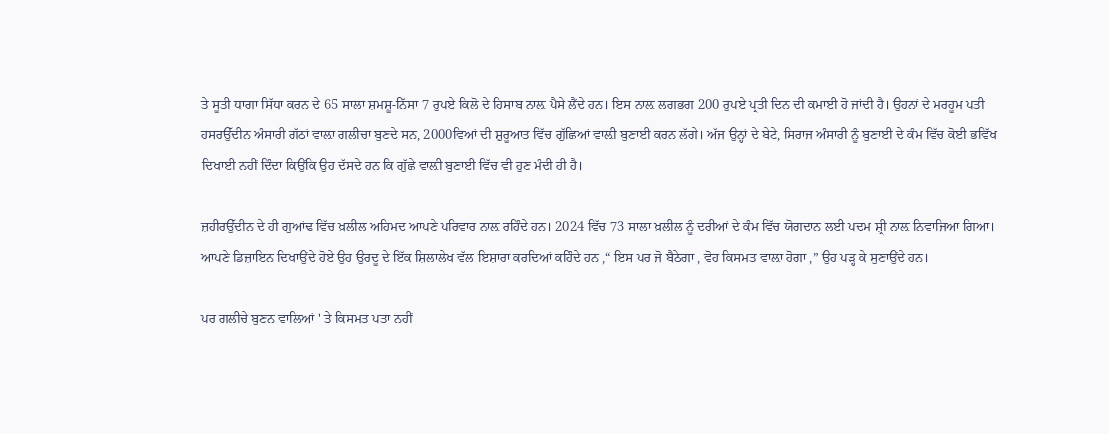ਤੇ ਸੂਤੀ ਧਾਗਾ ਸਿੱਧਾ ਕਰਨ ਦੇ 65 ਸਾਲਾ ਸ਼ਮਸ਼ੂ-ਨਿੱਸਾ 7 ਰੁਪਏ ਕਿਲੋ ਦੇ ਹਿਸਾਬ ਨਾਲ਼ ਪੈਸੇ ਲੈਂਦੇ ਹਨ। ਇਸ ਨਾਲ਼ ਲਗਭਗ 200 ਰੁਪਏ ਪ੍ਰਤੀ ਦਿਨ ਦੀ ਕਮਾਈ ਹੋ ਜਾਂਦੀ ਹੈ। ਉਹਨਾਂ ਦੇ ਮਰਹੂਮ ਪਤੀ ਹਸਰਉੱਦੀਨ ਅੰਸਾਰੀ ਗੱਠਾਂ ਵਾਲ਼ਾ ਗਲੀਚਾ ਬੁਣਦੇ ਸਨ, 2000ਵਿਆਂ ਦੀ ਸ਼ੁਰੂਆਤ ਵਿੱਚ ਗੁੱਛਿਆਂ ਵਾਲ਼ੀ ਬੁਣਾਈ ਕਰਨ ਲੱਗੇ। ਅੱਜ ਉਨ੍ਹਾਂ ਦੇ ਬੇਟੇ, ਸਿਰਾਜ ਅੰਸਾਰੀ ਨੂੰ ਬੁਣਾਈ ਦੇ ਕੰਮ ਵਿੱਚ ਕੋਈ ਭਵਿੱਖ ਦਿਖਾਈ ਨਹੀਂ ਦਿੰਦਾ ਕਿਉਂਕਿ ਉਹ ਦੱਸਦੇ ਹਨ ਕਿ ਗੁੱਛੇ ਵਾਲ਼ੀ ਬੁਣਾਈ ਵਿੱਚ ਵੀ ਹੁਣ ਮੰਦੀ ਹੀ ਹੈ।

ਜ਼ਹੀਰਉੱਦੀਨ ਦੇ ਹੀ ਗੁਆਂਢ ਵਿੱਚ ਖ਼ਲੀਲ ਅਹਿਮਦ ਆਪਣੇ ਪਰਿਵਾਰ ਨਾਲ਼ ਰਹਿੰਦੇ ਹਨ। 2024 ਵਿੱਚ 73 ਸਾਲਾ ਖ਼ਲੀਲ ਨੂੰ ਦਰੀਆਂ ਦੇ ਕੰਮ ਵਿੱਚ ਯੋਗਦਾਨ ਲਈ ਪਦਮ ਸ਼੍ਰੀ ਨਾਲ਼ ਨਿਵਾਜਿਆ ਗਿਆ। ਆਪਣੇ ਡਿਜ਼ਾਇਨ ਦਿਖਾਉਂਦੇ ਹੋਏ ਉਹ ਉਰਦੂ ਦੇ ਇੱਕ ਸ਼ਿਲਾਲੇਖ ਵੱਲ ਇਸ਼ਾਰਾ ਕਰਦਿਆਂ ਕਹਿੰਦੇ ਹਨ ,“ ਇਸ ਪਰ ਜੋ ਬੈਠੇਗਾ , ਵੋਹ ਕਿਸਮਤ ਵਾਲ਼ਾ ਹੋਗਾ ,” ਉਹ ਪੜ੍ਹ ਕੇ ਸੁਣਾਉਂਦੇ ਹਨ।

ਪਰ ਗਲੀਚੇ ਬੁਣਨ ਵਾਲਿਆਂ ' ਤੇ ਕਿਸਮਤ ਪਤਾ ਨਹੀਂ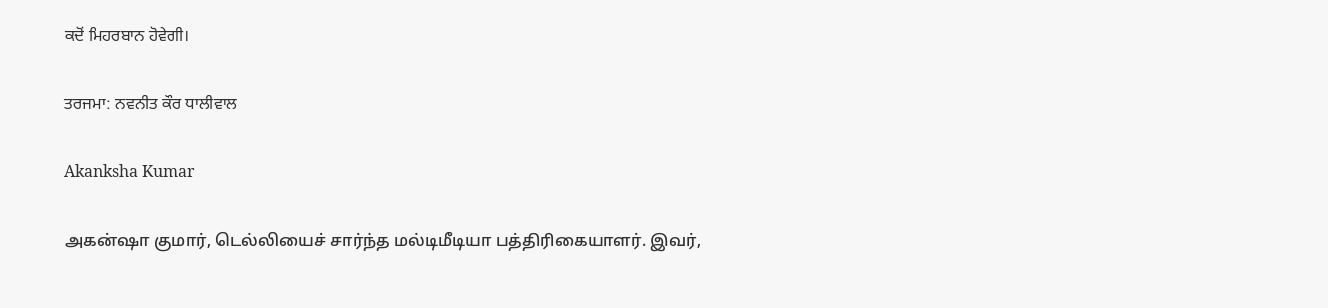ਕਦੋਂ ਮਿਹਰਬਾਨ ਹੋਵੇਗੀ।

ਤਰਜਮਾ: ਨਵਨੀਤ ਕੌਰ ਧਾਲੀਵਾਲ

Akanksha Kumar

அகன்ஷா குமார், டெல்லியைச் சார்ந்த மல்டிமீடியா பத்திரிகையாளர். இவர்,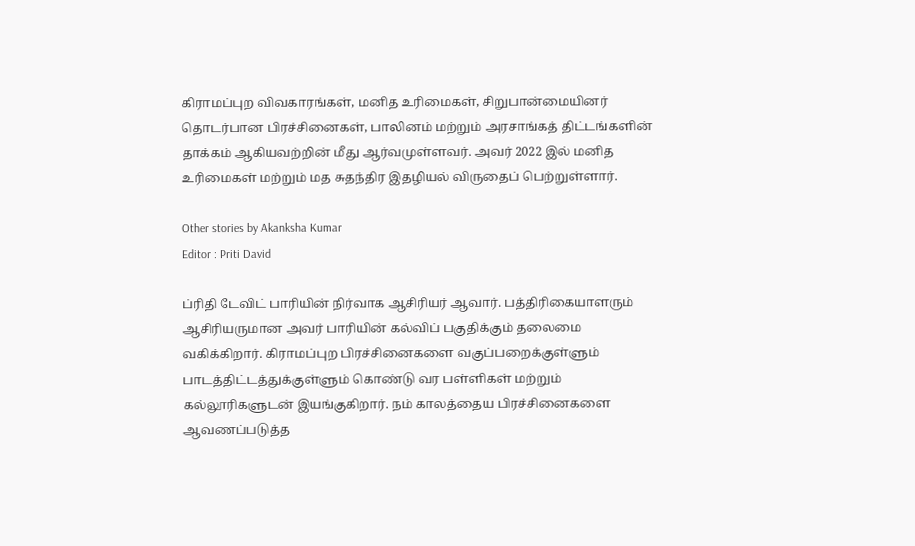கிராமப்புற விவகாரங்கள், மனித உரிமைகள், சிறுபான்மையினர் தொடர்பான பிரச்சினைகள், பாலினம் மற்றும் அரசாங்கத் திட்டங்களின் தாக்கம் ஆகியவற்றின் மீது ஆர்வமுள்ளவர். அவர் 2022 இல் மனித உரிமைகள் மற்றும் மத சுதந்திர இதழியல் விருதைப் பெற்றுள்ளார்.

Other stories by Akanksha Kumar
Editor : Priti David

ப்ரிதி டேவிட் பாரியின் நிர்வாக ஆசிரியர் ஆவார். பத்திரிகையாளரும் ஆசிரியருமான அவர் பாரியின் கல்விப் பகுதிக்கும் தலைமை வகிக்கிறார். கிராமப்புற பிரச்சினைகளை வகுப்பறைக்குள்ளும் பாடத்திட்டத்துக்குள்ளும் கொண்டு வர பள்ளிகள் மற்றும் கல்லூரிகளுடன் இயங்குகிறார். நம் காலத்தைய பிரச்சினைகளை ஆவணப்படுத்த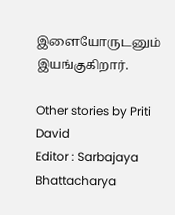இளையோருடனும் இயங்குகிறார்.

Other stories by Priti David
Editor : Sarbajaya Bhattacharya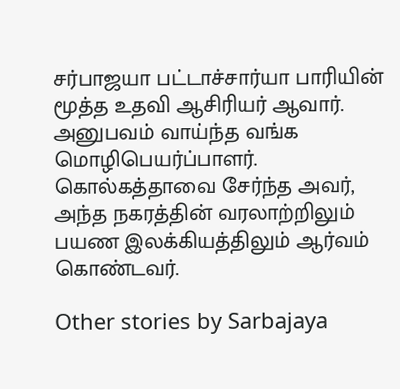சர்பாஜயா பட்டாச்சார்யா பாரியின் மூத்த உதவி ஆசிரியர் ஆவார். அனுபவம் வாய்ந்த வங்க மொழிபெயர்ப்பாளர். கொல்கத்தாவை சேர்ந்த அவர், அந்த நகரத்தின் வரலாற்றிலும் பயண இலக்கியத்திலும் ஆர்வம் கொண்டவர்.

Other stories by Sarbajaya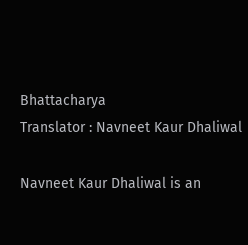Bhattacharya
Translator : Navneet Kaur Dhaliwal

Navneet Kaur Dhaliwal is an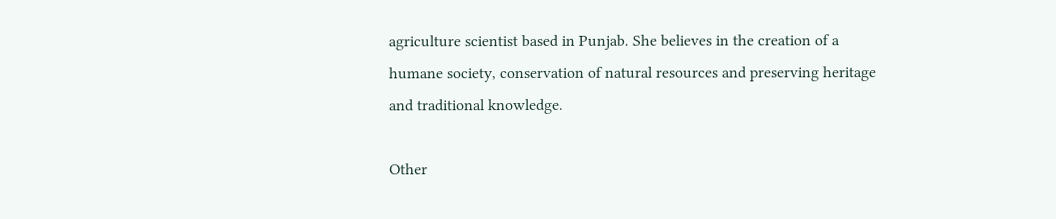agriculture scientist based in Punjab. She believes in the creation of a humane society, conservation of natural resources and preserving heritage and traditional knowledge.

Other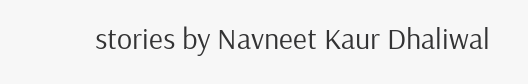stories by Navneet Kaur Dhaliwal